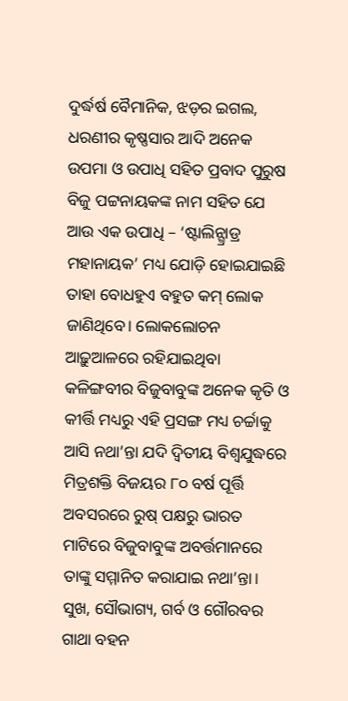ଦୁର୍ଦ୍ଧର୍ଷ ବୈମାନିକ, ଝଡ଼ର ଇଗଲ, ଧରଣୀର କୃଷ୍ଣସାର ଆଦି ଅନେକ ଉପମା ଓ ଉପାଧି ସହିତ ପ୍ରବାଦ ପୁରୁଷ ବିଜୁ ପଟ୍ଟନାୟକଙ୍କ ନାମ ସହିତ ଯେ ଆଉ ଏକ ଉପାଧି – ‘ଷ୍ଟାଲିନ୍ଗ୍ରାଡ୍ର ମହାନାୟକ’ ମଧ୍ୟ ଯୋଡ଼ି ହୋଇଯାଇଛି ତାହା ବୋଧହୁଏ ବହୁତ କମ୍ ଲୋକ ଜାଣିଥିବେ। ଲୋକଲୋଚନ ଆଢ଼ୁଆଳରେ ରହିଯାଇଥିବା କଳିଙ୍ଗବୀର ବିଜୁବାବୁଙ୍କ ଅନେକ କୃତି ଓ କୀର୍ତ୍ତି ମଧ୍ୟରୁ ଏହି ପ୍ରସଙ୍ଗ ମଧ୍ୟ ଚର୍ଚ୍ଚାକୁ ଆସି ନଥା’ନ୍ତା ଯଦି ଦ୍ୱିତୀୟ ବିଶ୍ୱଯୁଦ୍ଧରେ ମିତ୍ରଶକ୍ତି ବିଜୟର ୮୦ ବର୍ଷ ପୂର୍ତ୍ତି ଅବସରରେ ରୁଷ୍ ପକ୍ଷରୁ ଭାରତ ମାଟିରେ ବିଜୁବାବୁଙ୍କ ଅବର୍ତ୍ତମାନରେ ତାଙ୍କୁ ସମ୍ମାନିତ କରାଯାଇ ନଥା’ନ୍ତା। ସୁଖ, ସୌଭାଗ୍ୟ, ଗର୍ବ ଓ ଗୌରବର ଗାଥା ବହନ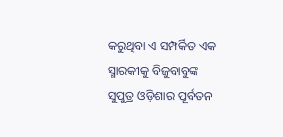କରୁଥିବା ଏ ସମ୍ପର୍କିତ ଏକ ସ୍ମାରକୀକୁ ବିଜୁବାବୁଙ୍କ ସୁପୁତ୍ର ଓଡ଼ିଶାର ପୂର୍ବତନ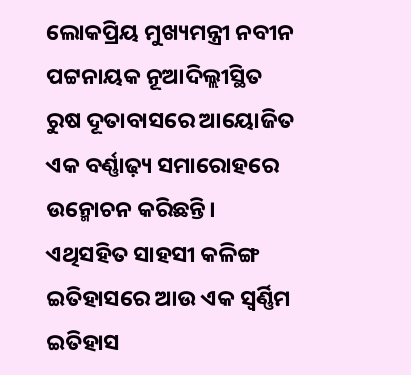ଲୋକପ୍ରିୟ ମୁଖ୍ୟମନ୍ତ୍ରୀ ନବୀନ ପଟ୍ଟନାୟକ ନୂଆଦିଲ୍ଲୀସ୍ଥିତ ରୁଷ ଦୂତାବାସରେ ଆୟୋଜିତ ଏକ ବର୍ଣ୍ଣାଢ଼୍ୟ ସମାରୋହରେ ଉନ୍ମୋଚନ କରିଛନ୍ତି। ଏଥିସହିତ ସାହସୀ କଳିଙ୍ଗ ଇତିହାସରେ ଆଉ ଏକ ସ୍ୱର୍ଣ୍ଣିମ ଇତିହାସ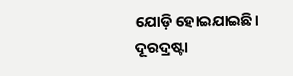ଯୋଡ଼ି ହୋଇଯାଇଛି।
ଦୂରଦ୍ରଷ୍ଟା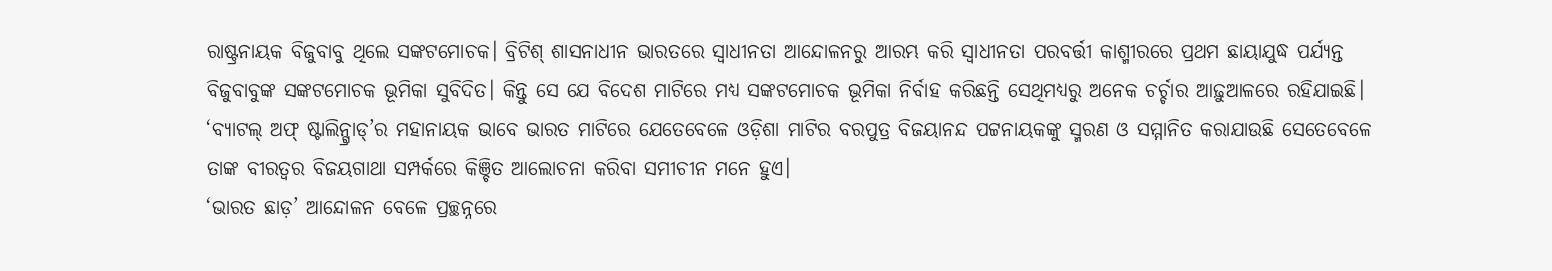ରାଷ୍ଟ୍ରନାୟକ ବିଜୁବାବୁ ଥିଲେ ସଙ୍କଟମୋଚକ। ବ୍ରିଟିଶ୍ ଶାସନାଧୀନ ଭାରତରେ ସ୍ୱାଧୀନତା ଆନ୍ଦୋଳନରୁ ଆରମ୍ଭ କରି ସ୍ୱାଧୀନତା ପରବର୍ତ୍ତୀ କାଶ୍ମୀରରେ ପ୍ରଥମ ଛାୟାଯୁଦ୍ଧ ପର୍ଯ୍ୟନ୍ତ ବିଜୁବାବୁଙ୍କ ସଙ୍କଟମୋଚକ ଭୂମିକା ସୁବିଦିତ। କିନ୍ତୁ ସେ ଯେ ବିଦେଶ ମାଟିରେ ମଧ୍ୟ ସଙ୍କଟମୋଚକ ଭୂମିକା ନିର୍ବାହ କରିଛନ୍ତି ସେଥିମଧ୍ୟରୁ ଅନେକ ଚର୍ଚ୍ଚାର ଆଢ଼ୁଆଳରେ ରହିଯାଇଛି। ‘ବ୍ୟାଟଲ୍ ଅଫ୍ ଷ୍ଟାଲିନ୍ଗ୍ରାଡ୍’ର ମହାନାୟକ ଭାବେ ଭାରତ ମାଟିରେ ଯେତେବେଳେ ଓଡ଼ିଶା ମାଟିର ବରପୁତ୍ର ବିଜୟାନନ୍ଦ ପଟ୍ଟନାୟକଙ୍କୁ ସ୍ମରଣ ଓ ସମ୍ମାନିତ କରାଯାଉଛି ସେତେବେଳେ ତାଙ୍କ ବୀରତ୍ୱର ବିଜୟଗାଥା ସମ୍ପର୍କରେ କିଞ୍ଚିତ ଆଲୋଚନା କରିବା ସମୀଚୀନ ମନେ ହୁଏ।
‘ଭାରତ ଛାଡ଼’ ଆନ୍ଦୋଳନ ବେଳେ ପ୍ରଚ୍ଛନ୍ନରେ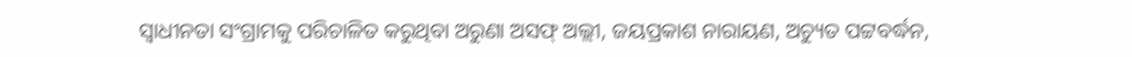ସ୍ୱାଧୀନତା ସଂଗ୍ରାମକୁ ପରିଚାଳିତ କରୁଥିବା ଅରୁଣା ଅସଫ୍ ଅଲ୍ଲୀ, ଜୟପ୍ରକାଶ ନାରାୟଣ, ଅଚ୍ୟୁତ ପଟ୍ଟବର୍ଦ୍ଧନ,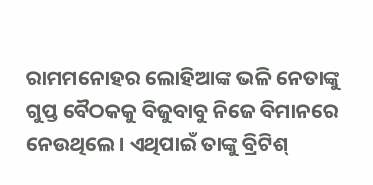ରାମମନୋହର ଲୋହିଆଙ୍କ ଭଳି ନେତାଙ୍କୁ ଗୁପ୍ତ ବୈଠକକୁ ବିଜୁବାବୁ ନିଜେ ବିମାନରେ ନେଉଥିଲେ। ଏଥିପାଇଁ ତାଙ୍କୁ ବ୍ରିଟିଶ୍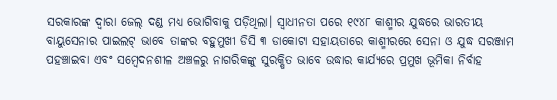ସରକାରଙ୍କ ଦ୍ୱାରା ଜେଲ୍ ଦଣ୍ଡ ମଧ୍ୟ ଭୋଗିବାକୁ ପଡ଼ିଥିଲା। ସ୍ୱାଧୀନତା ପରେ ୧୯୪୮ କାଶ୍ମୀର ଯୁଦ୍ଧରେ ଭାରତୀୟ ବାୟୁସେନାର ପାଇଲଟ୍ ଭାବେ ତାଙ୍କର ବହୁମୁଖୀ ଡିସି ୩ ଡାକୋଟା ସହାୟତାରେ କାଶ୍ମୀରରେ ସେନା ଓ ଯୁଦ୍ଧ ସରଞ୍ଜାମ ପହଞ୍ଚାଇବା ଏବଂ ସମ୍ବେଦନଶୀଳ ଅଞ୍ଚଳରୁ ନାଗରିକଙ୍କୁ ସୁରକ୍ଷିତ ଭାବେ ଉଦ୍ଧାର କାର୍ଯ୍ୟରେ ପ୍ରମୁଖ ଭୂମିକା ନିର୍ବାହ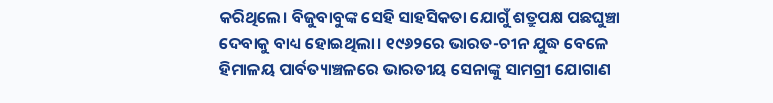କରିଥିଲେ। ବିଜୁବାବୁଙ୍କ ସେହି ସାହସିକତା ଯୋଗୁଁ ଶତ୍ରୁପକ୍ଷ ପଛଘୁଞ୍ଚା ଦେବାକୁ ବାଧ୍ୟ ହୋଇଥିଲା। ୧୯୬୨ରେ ଭାରତ-ଚୀନ ଯୁଦ୍ଧ ବେଳେ ହିମାଳୟ ପାର୍ବତ୍ୟାଞ୍ଚଳରେ ଭାରତୀୟ ସେନାଙ୍କୁ ସାମଗ୍ରୀ ଯୋଗାଣ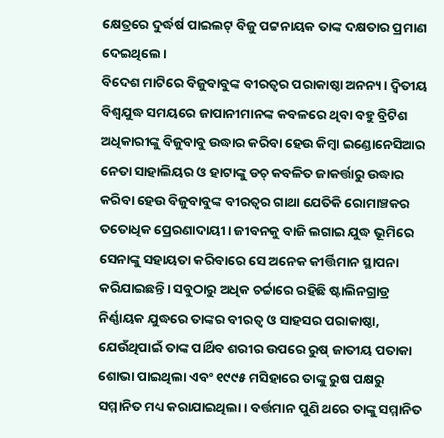କ୍ଷେତ୍ରରେ ଦୁର୍ଦ୍ଧର୍ଷ ପାଇଲଟ୍ ବିଜୁ ପଟ୍ଟନାୟକ ତାଙ୍କ ଦକ୍ଷତାର ପ୍ରମାଣ ଦେଇଥିଲେ।
ବିଦେଶ ମାଟିରେ ବିଜୁବାବୁଙ୍କ ବୀରତ୍ୱର ପରାକାଷ୍ଠା ଅନନ୍ୟ। ଦ୍ୱିତୀୟ ବିଶ୍ୱଯୁଦ୍ଧ ସମୟରେ ଜାପାନୀମାନଙ୍କ କବଳରେ ଥିବା ବହୁ ବ୍ରିଟିଶ ଅଧିକାରୀଙ୍କୁ ବିଜୁବାବୁ ଉଦ୍ଧାର କରିବା ହେଉ କିମ୍ବା ଇଣ୍ଡୋନେସିଆର ନେତା ସାହାଲିୟର ଓ ହାଟାଙ୍କୁ ଡଚ୍ କବଳିତ ଜାକର୍ତ୍ତାରୁ ଉଦ୍ଧାର କରିବା ହେଉ ବିଜୁବାବୁଙ୍କ ବୀରତ୍ୱର ଗାଥା ଯେତିକି ରୋମାଞ୍ଚକର ତତୋଧିକ ପ୍ରେରଣାଦାୟୀ। ଜୀବନକୁ ବାଜି ଲଗାଇ ଯୁଦ୍ଧ ଭୂମିରେ ସେନାଙ୍କୁ ସହାୟତା କରିବାରେ ସେ ଅନେକ କୀର୍ତ୍ତିମାନ ସ୍ଥାପନା କରିଯାଇଛନ୍ତି। ସବୁଠାରୁ ଅଧିକ ଚର୍ଚ୍ଚାରେ ରହିଛି ଷ୍ଟାଲିନଗ୍ରାଡ୍ର ନିର୍ଣ୍ଣାୟକ ଯୁଦ୍ଧରେ ତାଙ୍କର ବୀରତ୍ୱ ଓ ସାହସର ପରାକାଷ୍ଠା, ଯେଉଁଥିପାଇଁ ତାଙ୍କ ପାର୍ଥିବ ଶରୀର ଉପରେ ରୁଷ୍ ଜାତୀୟ ପତାକା ଶୋଭା ପାଇଥିଲା ଏବଂ ୧୯୯୫ ମସିହାରେ ତାଙ୍କୁ ରୁଷ ପକ୍ଷରୁ ସମ୍ମାନିତ ମଧ୍ୟ କରାଯାଇଥିଲା। ବର୍ତ୍ତମାନ ପୁଣି ଥରେ ତାଙ୍କୁ ସମ୍ମାନିତ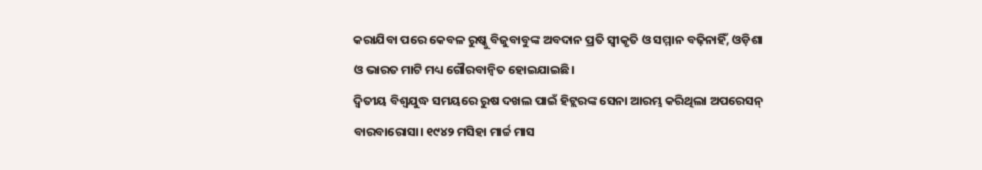କରାଯିବା ପରେ କେବଳ ରୁଷ୍କୁ ବିଜୁବାବୁଙ୍କ ଅବଦାନ ପ୍ରତି ସ୍ୱୀକୃତି ଓ ସମ୍ମାନ ବଢ଼ିନାହିଁ, ଓଡ଼ିଶା ଓ ଭାରତ ମାଟି ମଧ୍ୟ ଗୌରବାନ୍ୱିତ ହୋଇଯାଇଛି।
ଦ୍ୱିତୀୟ ବିଶ୍ୱଯୁଦ୍ଧ ସମୟରେ ରୁଷ ଦଖଲ ପାଇଁ ହିଟ୍ଲରଙ୍କ ସେନା ଆରମ୍ଭ କରିଥିଲା ଅପରେସନ୍ ବାରବାରୋସା। ୧୯୪୨ ମସିହା ମାର୍ଚ୍ଚ ମାସ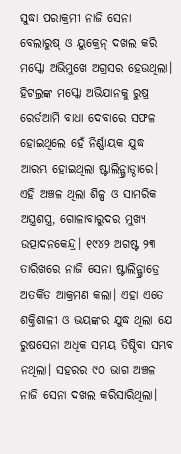ସୁଦ୍ଧା ପରାକ୍ରମୀ ନାଜି ସେନା ବେଲାରୁଷ୍ ଓ ୟୁକ୍ରେନ୍ ଦଖଲ କରି ମସ୍କୋ ଅଭିମୁଖେ ଅଗ୍ରସର ହେଉଥିଲା। ହିଟଲ୍ରଙ୍କ ମସ୍କୋ ଅଭିଯାନକୁ ରୁଷ୍ର ରେର୍ଡଆର୍ମି ବାଧା ଦେବାରେ ସଫଳ ହୋଇଥିଲେ ହେଁ ନିର୍ଣ୍ଣାୟକ ଯୁଦ୍ଧ ଆରମ୍ଭ ହୋଇଥିଲା ଷ୍ଟାଲିନ୍ଗ୍ରାଡ୍ଠାରେ। ଏହି ଅଞ୍ଚଳ ଥିଲା ଶିଳ୍ପ ଓ ସାମରିକ ଅସ୍ତ୍ରଶସ୍ତ୍ର, ଗୋଳାବାରୁଦର ମୁଖ୍ୟ ଉତ୍ପାଦନକେନ୍ଦ୍ର। ୧୯୪୨ ଅଗଷ୍ଟ ୨୩ ତାରିଖରେ ନାଜି ସେନା ଷ୍ଟାଲିନ୍ଗ୍ରାଡ୍ରେ ଅତର୍କିତ ଆକ୍ରମଣ କଲା। ଏହା ଏତେ ଶକ୍ତିଶାଳୀ ଓ ଭୟଙ୍କର ଯୁଦ୍ଧ ଥିଲା ଯେ ରୁଷସେନା ଅଧିକ ସମୟ ତିଷ୍ଠିବା ସମ୍ଭବ ନଥିଲା। ସହରର ୯୦ ଭାଗ ଅଞ୍ଚଳ ନାଜି ସେନା ଦଖଲ କରିସାରିଥିଲା।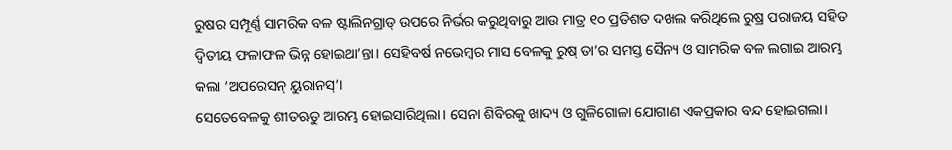ରୁଷର ସମ୍ପୂର୍ଣ୍ଣ ସାମରିକ ବଳ ଷ୍ଟାଲିନଗ୍ରାଡ୍ ଉପରେ ନିର୍ଭର କରୁଥିବାରୁ ଆଉ ମାତ୍ର ୧୦ ପ୍ରତିଶତ ଦଖଲ କରିଥିଲେ ରୁଷ୍ର ପରାଜୟ ସହିତ ଦ୍ୱିତୀୟ ଫଳାଫଳ ଭିନ୍ନ ହୋଇଥା’ନ୍ତା। ସେହିବର୍ଷ ନଭେମ୍ବର ମାସ ବେଳକୁ ରୁଷ୍ ତା’ର ସମସ୍ତ ସୈନ୍ୟ ଓ ସାମରିକ ବଳ ଲଗାଇ ଆରମ୍ଭ କଲା ‘ଅପରେସନ୍ ୟୁରାନସ୍’।
ସେତେବେଳକୁ ଶୀତଋତୁ ଆରମ୍ଭ ହୋଇସାରିଥିଲା। ସେନା ଶିବିରକୁ ଖାଦ୍ୟ ଓ ଗୁଳିଗୋଳା ଯୋଗାଣ ଏକପ୍ରକାର ବନ୍ଦ ହୋଇଗଲା।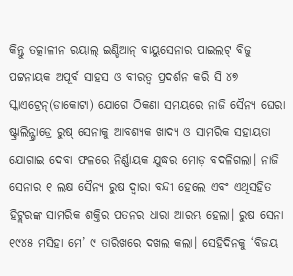କିନ୍ତୁ ତତ୍କାଳୀନ ରୟାଲ୍ ଇଣ୍ଡିଆନ୍ ବାୟୁସେନାର ପାଇଲଟ୍ ବିଜୁ ପଟ୍ଟନାୟକ ଅପୂର୍ବ ସାହସ ଓ ବୀରତ୍ୱ ପ୍ରଦର୍ଶନ କରି ସି ୪୭ ସ୍କାଏଟ୍ରେନ୍(ଡାକୋଟା) ଯୋଗେ ଠିକଣା ସମୟରେ ନାଜି ସୈନ୍ୟ ଘେରା ଷ୍ଟ୍ରାଲିନ୍ଗ୍ରାଡ୍ରେ ରୁଷ୍ ସେନାକୁ ଆବଶ୍ୟକ ଖାଦ୍ୟ ଓ ସାମରିକ ସହାୟତା ଯୋଗାଇ ଦେବା ଫଳରେ ନିର୍ଣ୍ଣାୟକ ଯୁଦ୍ଧର ମୋଡ଼ ବଦଳିଗଲା। ନାଜି ସେନାର ୧ ଲକ୍ଷ ସୈନ୍ୟ ରୁଷ ଦ୍ୱାରା ବନ୍ଦୀ ହେଲେ ଏବଂ ଏଥିସହିତ ହିଟ୍ଲରଙ୍କ ସାମରିକ ଶକ୍ତିର ପତନର ଧାରା ଆରମ୍ଭ ହେଲା। ରୁଷ ସେନା ୧୯୪୫ ମସିହା ମେ’ ୯ ତାରିଖରେ ଦଖଲ କଲା। ସେହିଦିନକୁ ‘ବିଜୟ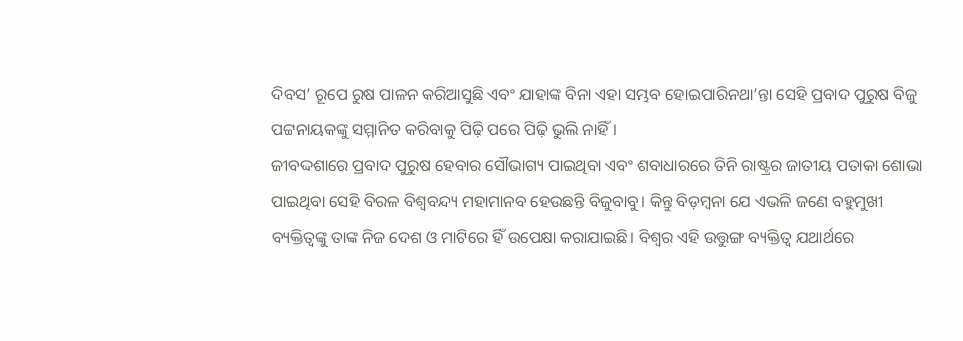ଦିବସ’ ରୂପେ ରୁଷ ପାଳନ କରିଆସୁଛି ଏବଂ ଯାହାଙ୍କ ବିନା ଏହା ସମ୍ଭବ ହୋଇପାରିନଥା’ନ୍ତା ସେହି ପ୍ରବାଦ ପୁରୁଷ ବିଜୁ ପଟ୍ଟନାୟକଙ୍କୁ ସମ୍ମାନିତ କରିବାକୁ ପିଢ଼ି ପରେ ପିଢ଼ି ଭୁଲି ନାହିଁ।
ଜୀବଦ୍ଦଶାରେ ପ୍ରବାଦ ପୁରୁଷ ହେବାର ସୌଭାଗ୍ୟ ପାଇଥିବା ଏବଂ ଶବାଧାରରେ ତିନି ରାଷ୍ଟ୍ରର ଜାତୀୟ ପତାକା ଶୋଭା ପାଇଥିବା ସେହି ବିରଳ ବିଶ୍ୱବନ୍ଦ୍ୟ ମହାମାନବ ହେଉଛନ୍ତି ବିଜୁବାବୁ। କିନ୍ତୁ ବିଡ଼ମ୍ବନା ଯେ ଏଭଳି ଜଣେ ବହୁମୁଖୀ ବ୍ୟକ୍ତିତ୍ୱଙ୍କୁ ତାଙ୍କ ନିଜ ଦେଶ ଓ ମାଟିରେ ହିଁ ଉପେକ୍ଷା କରାଯାଇଛି। ବିଶ୍ୱର ଏହି ଉତ୍ତୁଙ୍ଗ ବ୍ୟକ୍ତିତ୍ୱ ଯଥାର୍ଥରେ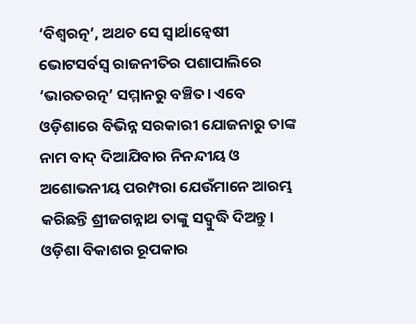‘ବିଶ୍ୱରତ୍ନ’, ଅଥଚ ସେ ସ୍ୱାର୍ଥାନ୍ୱେଷୀ ଭୋଟସର୍ବସ୍ୱ ରାଜନୀତିର ପଶାପାଲିରେ ‘ଭାରତରତ୍ନ’ ସମ୍ମାନରୁ ବଞ୍ଚିତ। ଏବେ ଓଡ଼ିଶାରେ ବିଭିନ୍ନ ସରକାରୀ ଯୋଜନାରୁ ତାଙ୍କ ନାମ ବାଦ୍ ଦିଆଯିବାର ନିନନ୍ଦୀୟ ଓ ଅଶୋଭନୀୟ ପରମ୍ପରା ଯେଉଁମାନେ ଆରମ୍ଭ କରିଛନ୍ତି ଶ୍ରୀଜଗନ୍ନାଥ ତାଙ୍କୁ ସଦ୍ବୁଦ୍ଧି ଦିଅନ୍ତୁ। ଓଡ଼ିଶା ବିକାଶର ରୂପକାର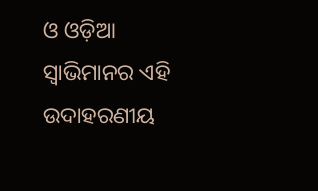ଓ ଓଡ଼ିଆ ସ୍ୱାଭିମାନର ଏହି ଉଦାହରଣୀୟ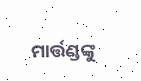ମାର୍ତ୍ତଣ୍ଡଙ୍କୁ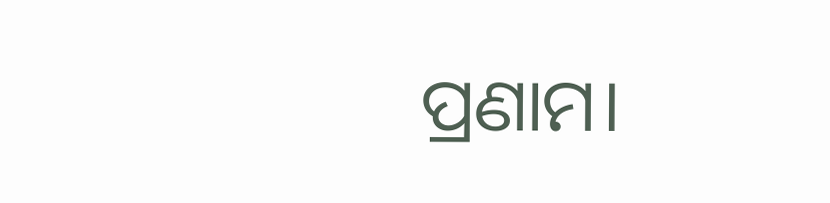ପ୍ରଣାମ।